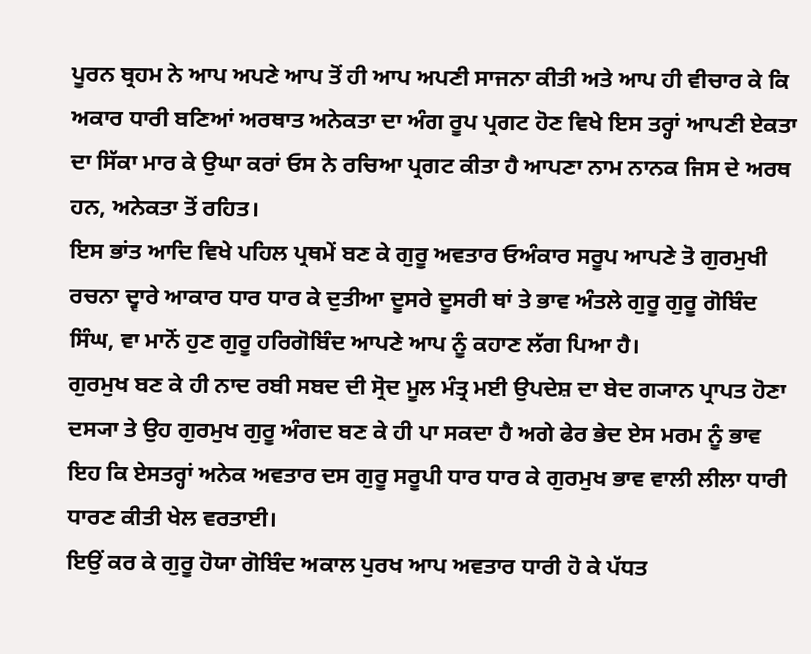ਪੂਰਨ ਬ੍ਰਹਮ ਨੇ ਆਪ ਅਪਣੇ ਆਪ ਤੋਂ ਹੀ ਆਪ ਅਪਣੀ ਸਾਜਨਾ ਕੀਤੀ ਅਤੇ ਆਪ ਹੀ ਵੀਚਾਰ ਕੇ ਕਿ ਅਕਾਰ ਧਾਰੀ ਬਣਿਆਂ ਅਰਥਾਤ ਅਨੇਕਤਾ ਦਾ ਅੰਗ ਰੂਪ ਪ੍ਰਗਟ ਹੋਣ ਵਿਖੇ ਇਸ ਤਰ੍ਹਾਂ ਆਪਣੀ ਏਕਤਾ ਦਾ ਸਿੱਕਾ ਮਾਰ ਕੇ ਉਘਾ ਕਰਾਂ ਓਸ ਨੇ ਰਚਿਆ ਪ੍ਰਗਟ ਕੀਤਾ ਹੈ ਆਪਣਾ ਨਾਮ ਨਾਨਕ ਜਿਸ ਦੇ ਅਰਥ ਹਨ, ਅਨੇਕਤਾ ਤੋਂ ਰਹਿਤ।
ਇਸ ਭਾਂਤ ਆਦਿ ਵਿਖੇ ਪਹਿਲ ਪ੍ਰਥਮੇਂ ਬਣ ਕੇ ਗੁਰੂ ਅਵਤਾਰ ਓਅੰਕਾਰ ਸਰੂਪ ਆਪਣੇ ਤੋ ਗੁਰਮੁਖੀ ਰਚਨਾ ਦ੍ਵਾਰੇ ਆਕਾਰ ਧਾਰ ਧਾਰ ਕੇ ਦੁਤੀਆ ਦੂਸਰੇ ਦੂਸਰੀ ਥਾਂ ਤੇ ਭਾਵ ਅੰਤਲੇ ਗੁਰੂ ਗੁਰੂ ਗੋਬਿੰਦ ਸਿੰਘ, ਵਾ ਮਾਨੋਂ ਹੁਣ ਗੁਰੂ ਹਰਿਗੋਬਿੰਦ ਆਪਣੇ ਆਪ ਨੂੰ ਕਹਾਣ ਲੱਗ ਪਿਆ ਹੈ।
ਗੁਰਮੁਖ ਬਣ ਕੇ ਹੀ ਨਾਦ ਰਬੀ ਸਬਦ ਦੀ ਸ੍ਰੋਦ ਮੂਲ ਮੰਤ੍ਰ ਮਈ ਉਪਦੇਸ਼ ਦਾ ਬੇਦ ਗ੍ਯਾਨ ਪ੍ਰਾਪਤ ਹੋਣਾ ਦਸ੍ਯਾ ਤੇ ਉਹ ਗੁਰਮੁਖ ਗੁਰੂ ਅੰਗਦ ਬਣ ਕੇ ਹੀ ਪਾ ਸਕਦਾ ਹੈ ਅਗੇ ਫੇਰ ਭੇਦ ਏਸ ਮਰਮ ਨੂੰ ਭਾਵ ਇਹ ਕਿ ਏਸਤਰ੍ਹਾਂ ਅਨੇਕ ਅਵਤਾਰ ਦਸ ਗੁਰੂ ਸਰੂਪੀ ਧਾਰ ਧਾਰ ਕੇ ਗੁਰਮੁਖ ਭਾਵ ਵਾਲੀ ਲੀਲਾ ਧਾਰੀ ਧਾਰਣ ਕੀਤੀ ਖੇਲ ਵਰਤਾਈ।
ਇਉਂ ਕਰ ਕੇ ਗੁਰੂ ਹੋਯਾ ਗੋਬਿੰਦ ਅਕਾਲ ਪੁਰਖ ਆਪ ਅਵਤਾਰ ਧਾਰੀ ਹੋ ਕੇ ਪੱਧਤ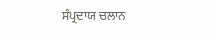ਸੰਪ੍ਰਦਾਯ ਚਲਾਨ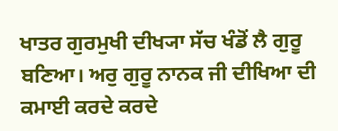ਖਾਤਰ ਗੁਰਮੁਖੀ ਦੀਖ੍ਯਾ ਸੱਚ ਖੰਡੋਂ ਲੈ ਗੁਰੂ ਬਣਿਆ। ਅਰੁ ਗੁਰੂ ਨਾਨਕ ਜੀ ਦੀਖਿਆ ਦੀ ਕਮਾਈ ਕਰਦੇ ਕਰਦੇ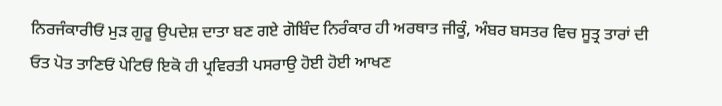ਨਿਰਜੰਕਾਰੀਓਂ ਮੁੜ ਗੁਰੂ ਉਪਦੇਸ਼ ਦਾਤਾ ਬਣ ਗਏ ਗੋਬਿੰਦ ਨਿਰੰਕਾਰ ਹੀ ਅਰਥਾਤ ਜੀਕੂੰ, ਅੰਬਰ ਬਸਤਰ ਵਿਚ ਸੂਤ੍ਰ ਤਾਰਾਂ ਦੀ ਓਤ ਪੋਤ ਤਾਣਿਓਂ ਪੇਟਿਓਂ ਇਕੋ ਹੀ ਪ੍ਰਵਿਰਤੀ ਪਸਰਾਉ ਹੋਈ ਹੋਈ ਆਖਣ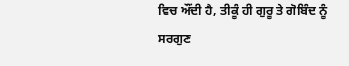ਵਿਚ ਔਂਦੀ ਹੈ, ਤੀਕੂੰ ਹੀ ਗੁਰੂ ਤੇ ਗੋਬਿੰਦ ਨੂੰ ਸਰਗੁਣ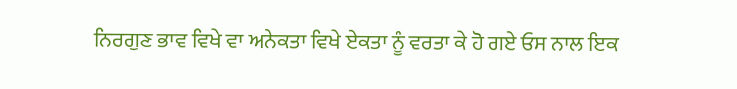ਨਿਰਗੁਣ ਭਾਵ ਵਿਖੇ ਵਾ ਅਨੇਕਤਾ ਵਿਖੇ ਏਕਤਾ ਨੂੰ ਵਰਤਾ ਕੇ ਹੋ ਗਏ ਓਸ ਨਾਲ ਇਕ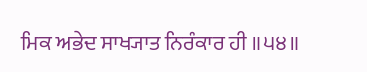ਮਿਕ ਅਭੇਦ ਸਾਖ੍ਯਾਤ ਨਿਰੰਕਾਰ ਹੀ ॥੫੪॥